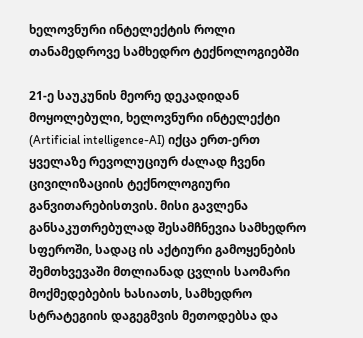ხელოვნური ინტელექტის როლი თანამედროვე სამხედრო ტექნოლოგიებში

21-ე საუკუნის მეორე დეკადიდან მოყოლებული, ხელოვნური ინტელექტი (Artificial intelligence-AI) იქცა ერთ-ერთ ყველაზე რევოლუციურ ძალად ჩვენი ცივილიზაციის ტექნოლოგიური განვითარებისთვის. მისი გავლენა განსაკუთრებულად შესამჩნევია სამხედრო სფეროში, სადაც ის აქტიური გამოყენების შემთხვევაში მთლიანად ცვლის საომარი მოქმედებების ხასიათს, სამხედრო სტრატეგიის დაგეგმვის მეთოდებსა და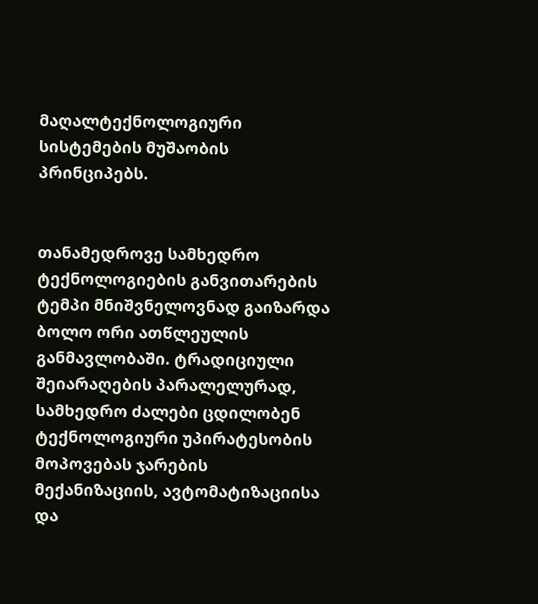მაღალტექნოლოგიური სისტემების მუშაობის პრინციპებს.


თანამედროვე სამხედრო ტექნოლოგიების განვითარების ტემპი მნიშვნელოვნად გაიზარდა ბოლო ორი ათწლეულის განმავლობაში. ტრადიციული შეიარაღების პარალელურად, სამხედრო ძალები ცდილობენ ტექნოლოგიური უპირატესობის მოპოვებას ჯარების მექანიზაციის, ავტომატიზაციისა და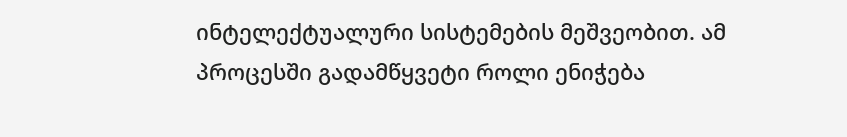ინტელექტუალური სისტემების მეშვეობით. ამ პროცესში გადამწყვეტი როლი ენიჭება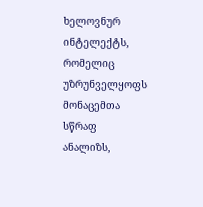ხელოვნურ ინტელექტს, რომელიც უზრუნველყოფს მონაცემთა სწრაფ ანალიზს,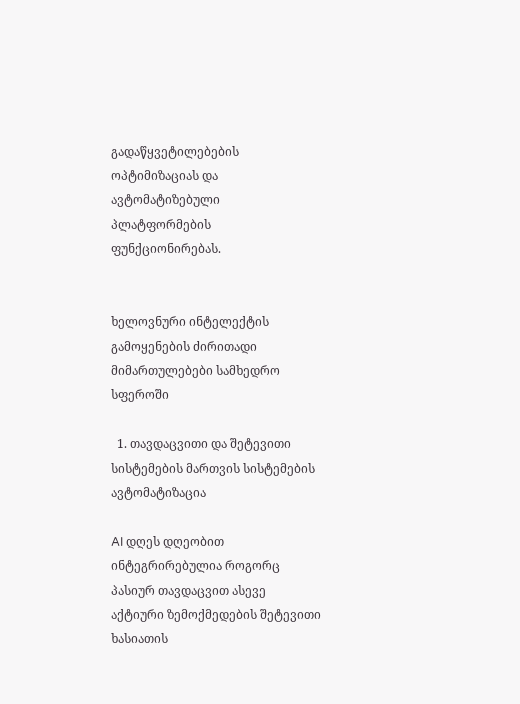გადაწყვეტილებების ოპტიმიზაციას და ავტომატიზებული პლატფორმების ფუნქციონირებას.


ხელოვნური ინტელექტის გამოყენების ძირითადი მიმართულებები სამხედრო სფეროში

  1. თავდაცვითი და შეტევითი სისტემების მართვის სისტემების ავტომატიზაცია

AI დღეს დღეობით ინტეგრირებულია როგორც პასიურ თავდაცვით ასევე აქტიური ზემოქმედების შეტევითი ხასიათის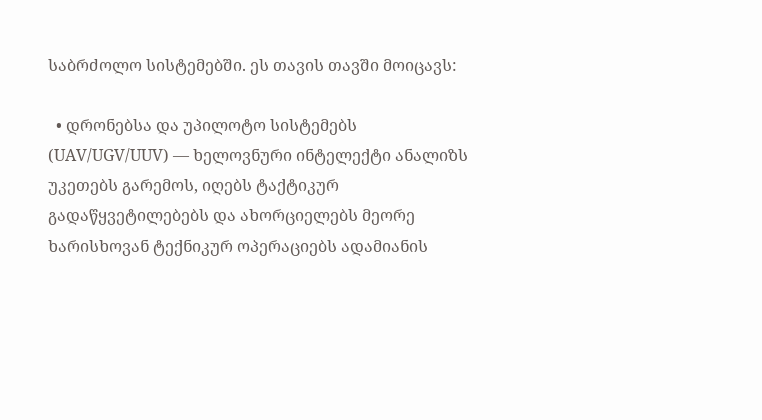საბრძოლო სისტემებში. ეს თავის თავში მოიცავს:

  • დრონებსა და უპილოტო სისტემებს (UAV/UGV/UUV) — ხელოვნური ინტელექტი ანალიზს უკეთებს გარემოს, იღებს ტაქტიკურ გადაწყვეტილებებს და ახორციელებს მეორე ხარისხოვან ტექნიკურ ოპერაციებს ადამიანის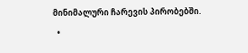მინიმალური ჩარევის პირობებში.
  •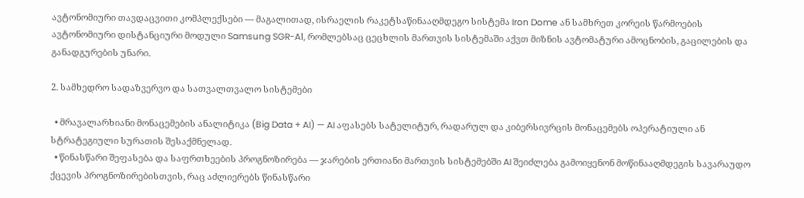ავტონომიური თავდაცვითი კომპლექსები — მაგალითად, ისრაელის რაკეტსაწინააღმდეგო სისტემა Iron Dome ან სამხრეთ კორეის წარმოების ავტონომიური დისტანციური მოდული Samsung SGR-A1, რომლებსაც ცეცხლის მართვის სისტემაში აქვთ მიზნის ავტომატური ამოცნობის, გაცილების და განადგურების უნარი.

2. სამხედრო სადაზვერვო და სათვალთვალო სისტემები

  • მრავალარხიანი მონაცემების ანალიტიკა (Big Data + AI) — AI აფასებს სატელიტურ, რადარულ და კიბერსივრცის მონაცემებს ოპერატიული ან სტრატეგიული სურათის შესაქმნელად.
  • წინასწარი შეფასება და საფრთხეების პროგნოზირება — ჯარების ერთიანი მართვის სისტემებში AI შეიძლება გამოიყენონ მოწინააღმდეგის სავარაუდო ქცევის პროგნოზირებისთვის, რაც აძლიერებს წინასწარი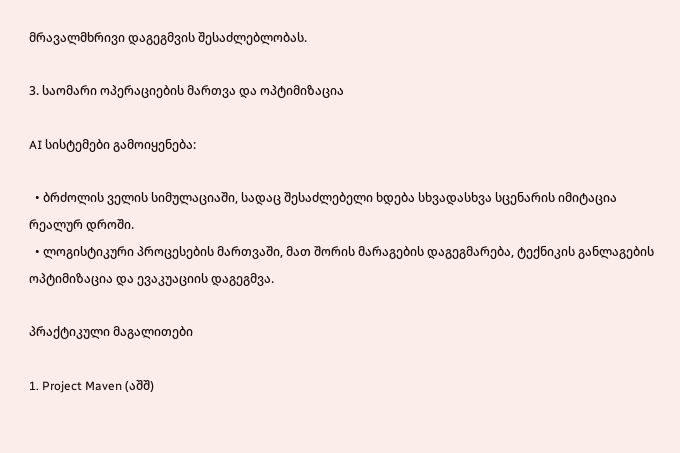მრავალმხრივი დაგეგმვის შესაძლებლობას.

3. საომარი ოპერაციების მართვა და ოპტიმიზაცია

AI სისტემები გამოიყენება:

  • ბრძოლის ველის სიმულაციაში, სადაც შესაძლებელი ხდება სხვადასხვა სცენარის იმიტაცია რეალურ დროში.
  • ლოგისტიკური პროცესების მართვაში, მათ შორის მარაგების დაგეგმარება, ტექნიკის განლაგების ოპტიმიზაცია და ევაკუაციის დაგეგმვა.

პრაქტიკული მაგალითები

1. Project Maven (აშშ)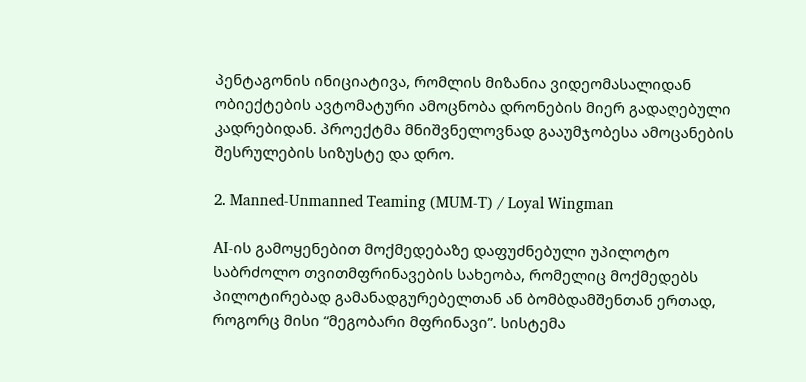პენტაგონის ინიციატივა, რომლის მიზანია ვიდეომასალიდან ობიექტების ავტომატური ამოცნობა დრონების მიერ გადაღებული კადრებიდან. პროექტმა მნიშვნელოვნად გააუმჯობესა ამოცანების შესრულების სიზუსტე და დრო.

2. Manned-Unmanned Teaming (MUM-T) / Loyal Wingman

AI-ის გამოყენებით მოქმედებაზე დაფუძნებული უპილოტო საბრძოლო თვითმფრინავების სახეობა, რომელიც მოქმედებს პილოტირებად გამანადგურებელთან ან ბომბდამშენთან ერთად, როგორც მისი “მეგობარი მფრინავი”. სისტემა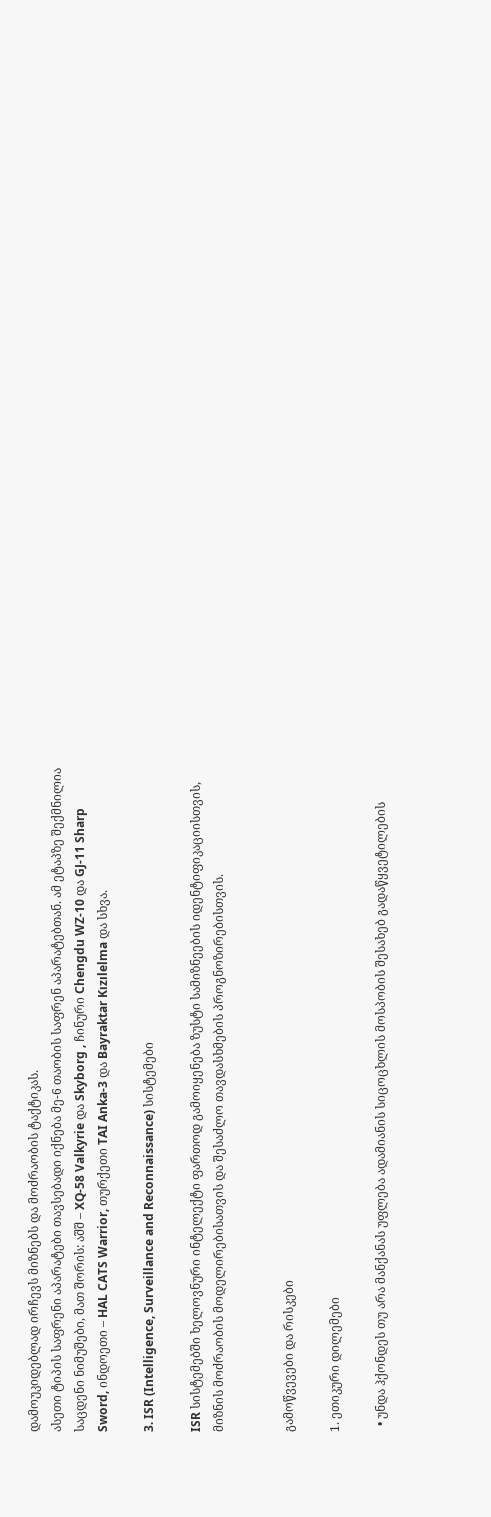დამოუკიდებლად ირჩევს მიზნებს და მოძრაობის ტაქტიკას.
ასეთი ტიპის საფრენი აპარატები თავსებადი იქნება მე-6 თაობის საფრენ აპარატებთან. ამ ეტაპზე შექმნილია საცდენი ნიმუშები, მათ შორის: აშშ – XQ-58 Valkyrie და Skyborg , ჩინური Chengdu WZ-10 და GJ-11 Sharp Sword, ინდოეთი – HAL CATS Warrior, თურქეთი TAI Anka-3 და Bayraktar Kızılelma და სხვა.

3. ISR (Intelligence, Surveillance and Reconnaissance) სისტემები

ISR სისტემებში ხელოვნური ინტელექტი ფართოდ გამოიყენება ზუსტი სამიზნეების იდენტიფიკაციისთვის, მიზნის მოძრაობის მოდელირებისათვის და შესაძლო თავდასხმების პროგნოზირებისთვის.


გამოწვევები და რისკები

1. ეთიკური დილემები

  • უნდა ჰქონდეს თუ არა მანქანას უფლება ადამიანის სიცოცხლის მოსპობის შესახებ გადაწყვეტილების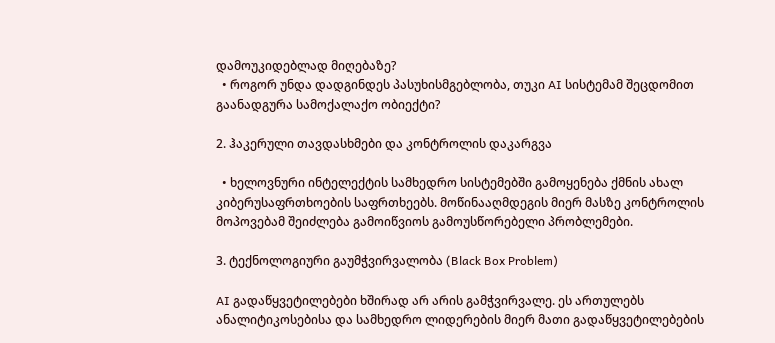დამოუკიდებლად მიღებაზე?
  • როგორ უნდა დადგინდეს პასუხისმგებლობა, თუკი AI სისტემამ შეცდომით გაანადგურა სამოქალაქო ობიექტი?

2. ჰაკერული თავდასხმები და კონტროლის დაკარგვა

  • ხელოვნური ინტელექტის სამხედრო სისტემებში გამოყენება ქმნის ახალ კიბერუსაფრთხოების საფრთხეებს. მოწინააღმდეგის მიერ მასზე კონტროლის მოპოვებამ შეიძლება გამოიწვიოს გამოუსწორებელი პრობლემები.

3. ტექნოლოგიური გაუმჭვირვალობა (Black Box Problem)

AI გადაწყვეტილებები ხშირად არ არის გამჭვირვალე. ეს ართულებს ანალიტიკოსებისა და სამხედრო ლიდერების მიერ მათი გადაწყვეტილებების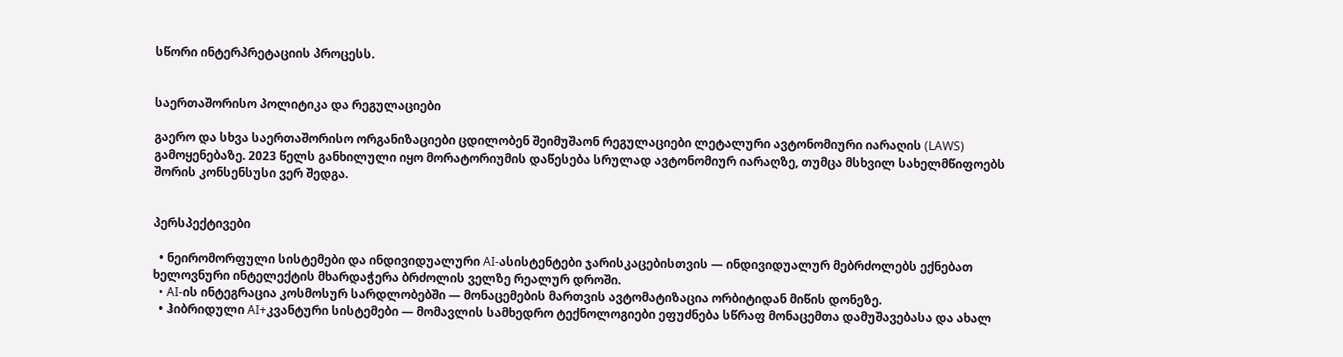სწორი ინტერპრეტაციის პროცესს.


საერთაშორისო პოლიტიკა და რეგულაციები

გაერო და სხვა საერთაშორისო ორგანიზაციები ცდილობენ შეიმუშაონ რეგულაციები ლეტალური ავტონომიური იარაღის (LAWS) გამოყენებაზე. 2023 წელს განხილული იყო მორატორიუმის დაწესება სრულად ავტონომიურ იარაღზე, თუმცა მსხვილ სახელმწიფოებს შორის კონსენსუსი ვერ შედგა.


პერსპექტივები

  • ნეირომორფული სისტემები და ინდივიდუალური AI-ასისტენტები ჯარისკაცებისთვის — ინდივიდუალურ მებრძოლებს ექნებათ ხელოვნური ინტელექტის მხარდაჭერა ბრძოლის ველზე რეალურ დროში.
  • AI-ის ინტეგრაცია კოსმოსურ სარდლობებში — მონაცემების მართვის ავტომატიზაცია ორბიტიდან მიწის დონეზე.
  • ჰიბრიდული AI+კვანტური სისტემები — მომავლის სამხედრო ტექნოლოგიები ეფუძნება სწრაფ მონაცემთა დამუშავებასა და ახალ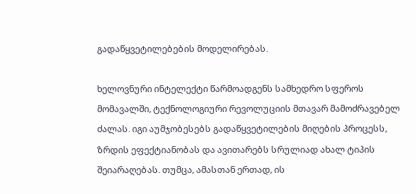გადაწყვეტილებების მოდელირებას.

ხელოვნური ინტელექტი წარმოადგენს სამხედრო სფეროს მომავალში, ტექნოლოგიური რევოლუციის მთავარ მამოძრავებელ ძალას. იგი აუმჯობესებს გადაწყვეტილების მიღების პროცესს, ზრდის ეფექტიანობას და ავითარებს სრულიად ახალ ტიპის შეიარაღებას. თუმცა, ამასთან ერთად, ის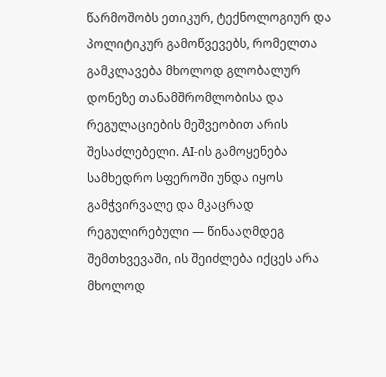წარმოშობს ეთიკურ, ტექნოლოგიურ და პოლიტიკურ გამოწვევებს, რომელთა გამკლავება მხოლოდ გლობალურ დონეზე თანამშრომლობისა და რეგულაციების მეშვეობით არის შესაძლებელი. AI-ის გამოყენება სამხედრო სფეროში უნდა იყოს გამჭვირვალე და მკაცრად რეგულირებული — წინააღმდეგ შემთხვევაში, ის შეიძლება იქცეს არა მხოლოდ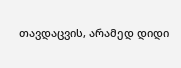თავდაცვის, არამედ დიდი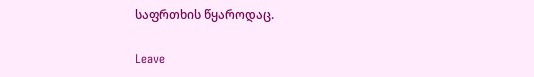საფრთხის წყაროდაც.

Leave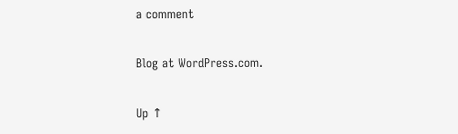a comment

Blog at WordPress.com.

Up ↑